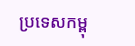ប្រទេសកម្ពុ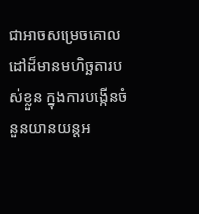ជាអាចសម្រេចគោលដៅដ៏មានមហិច្ឆតារបស់ខ្លួន ក្នុងការបង្កើនចំនួនយានយន្តអ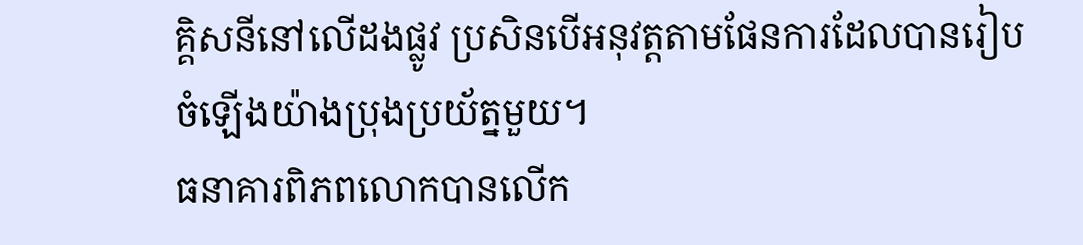គ្គិសនីនៅលើដងផ្លូវ ប្រសិនបើអនុវត្តតាមផែនការដែលបានរៀបចំឡើងយ៉ាងប្រុងប្រយ័ត្នមួយ។
ធនាគារពិភពលោកបានលើក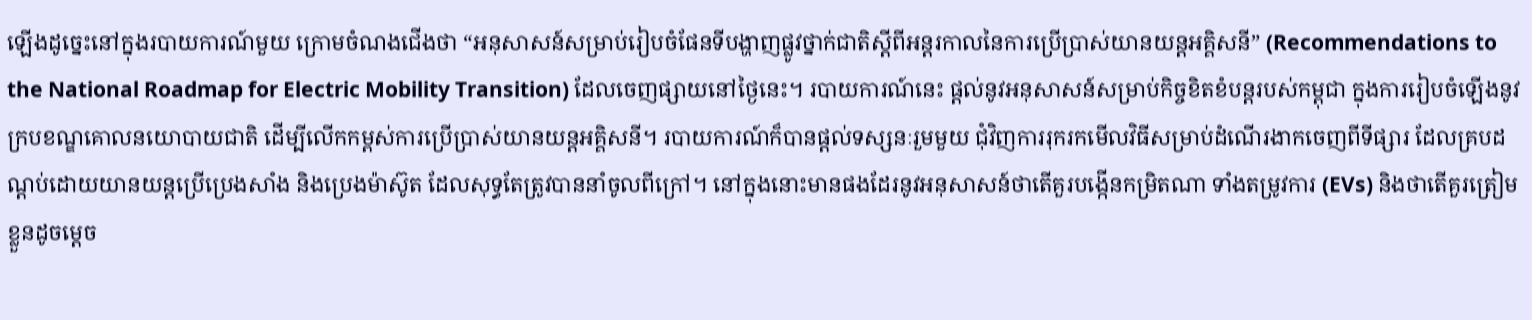ឡើងដូច្នេះនៅក្នុងរបាយការណ៍មួយ ក្រោមចំណងជើងថា “អនុសាសន៍សម្រាប់រៀបចំផែនទីបង្ហាញផ្លូវថ្នាក់ជាតិស្តីពីអន្តរកាលនៃការប្រើប្រាស់យានយន្តអគ្គិសនី” (Recommendations to the National Roadmap for Electric Mobility Transition) ដែលចេញផ្សាយនៅថ្ងៃនេះ។ របាយការណ៍នេះ ផ្តល់នូវអនុសាសន៍សម្រាប់កិច្ចខិតខំបន្តរបស់កម្ពុជា ក្នុងការរៀបចំឡើងនូវក្របខណ្ឌគោលនយោបាយជាតិ ដើម្បីលើកកម្ពស់ការប្រើប្រាស់យានយន្តអគ្គិសនី។ របាយការណ៍ក៏បានផ្តល់ទស្សនៈរួមមួយ ជុំវិញការរុករកមើលវិធីសម្រាប់ដំណើរងាកចេញពីទីផ្សារ ដែលគ្របដណ្ដប់ដោយយានយន្តប្រើប្រេងសាំង និងប្រេងម៉ាស៊ូត ដែលសុទ្ធតែត្រូវបាននាំចូលពីក្រៅ។ នៅក្នុងនោះមានផងដែរនូវអនុសាសន៍ថាតើគួរបង្កើនកម្រិតណា ទាំងតម្រូវការ (EVs) និងថាតើគួរត្រៀមខ្លួនដូចម្តេច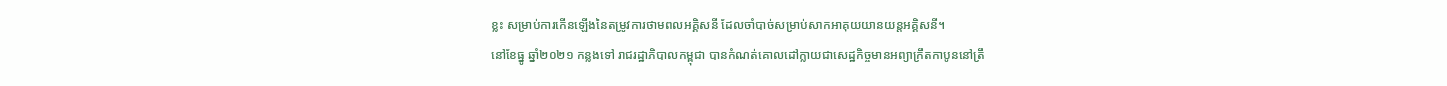ខ្លះ សម្រាប់ការកើនឡើងនៃតម្រូវការថាមពលអគ្គិសនី ដែលចាំបាច់សម្រាប់សាកអាគុយយានយន្តអគ្គិសនី។
នៅខែធ្នូ ឆ្នាំ២០២១ កន្លងទៅ រាជរដ្ឋាភិបាលកម្ពុជា បានកំណត់គោលដៅក្លាយជាសេដ្ឋកិច្ចមានអព្យាក្រឹតកាបូននៅត្រឹ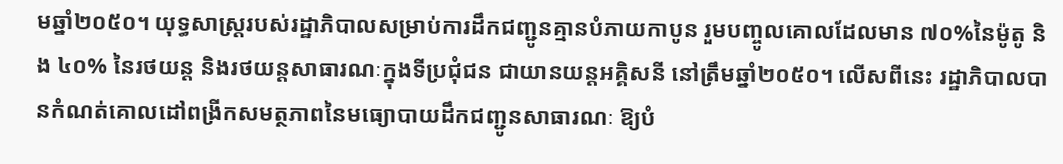មឆ្នាំ២០៥០។ យុទ្ធសាស្ត្ររបស់រដ្ឋាភិបាលសម្រាប់ការដឹកជញ្ជូនគ្មានបំភាយកាបូន រួមបញ្ចូលគោលដែលមាន ៧០%នៃម៉ូតូ និង ៤០% នៃរថយន្ត និងរថយន្តសាធារណៈក្នុងទីប្រជុំជន ជាយានយន្តអគ្គិសនី នៅត្រឹមឆ្នាំ២០៥០។ លើសពីនេះ រដ្ឋាភិបាលបានកំណត់គោលដៅពង្រីកសមត្ថភាពនៃមធ្យោបាយដឹកជញ្ជូនសាធារណៈ ឱ្យបំ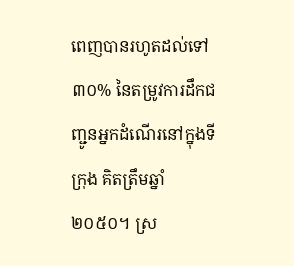ពេញបានរហូតដល់ទៅ ៣០% នៃតម្រូវការដឹកជញ្ជូនអ្នកដំណើរនៅក្នុងទីក្រុង គិតត្រឹមឆ្នាំ២០៥០។ ស្រ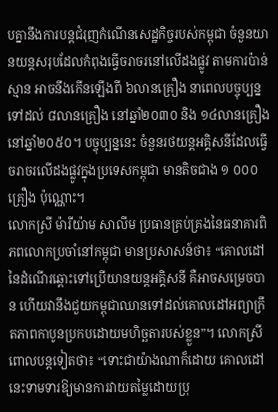បគ្នានឹងការបន្តជំរុញកំណើនសេដ្ឋកិច្ចរបស់កម្ពុជា ចំនួនយានយន្តសរុបដែលកំពុងធ្វើចរាចរនៅលើដងផ្លូវ តាមការប៉ាន់ស្មាន អាចនឹងកើនឡើងពី ៦លានគ្រឿង នាពេលបច្ចុប្បន្ន ទៅដល់ ៨លានគ្រឿង នៅឆ្នាំ២០៣០ និង ១៤លានគ្រឿង នៅឆ្នាំ២០៥០។ បច្ចុប្បន្ននេះ ចំនួនរថយន្តអគ្គិសនីដែលធ្វើចរាចរលើដងផ្លូវក្នុងប្រទេសកម្ពុជា មានតិចជាង ១ ០០០គ្រឿង ប៉ុណ្ណោះ។
លោកស្រី ម៉ារីយ៉ាម សាលីម ប្រធានគ្រប់គ្រងនៃធនាគារពិភពលោកប្រចាំនៅកម្ពុជា មានប្រសាសន៍ថា៖ “គោលដៅនៃដំណើរឆ្ពោះទៅប្រើយានយន្តអគ្គិសនី គឺអាចសម្រេចបាន ហើយវានឹងជួយកម្ពុជាឈានទៅដល់គោលដៅអព្យាក្រឹតភាពកាបូនប្រកបដោយមហិច្ឆតារបស់ខ្លួន”។ លោកស្រីពោលបន្តទៀតថា៖ “ទោះជាយ៉ាងណាក៏ដោយ គោលដៅនេះទាមទារឱ្យមានការវាយតម្លៃដោយប្រុ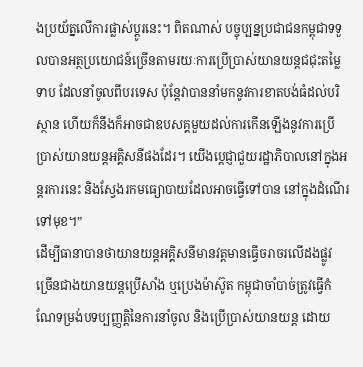ងប្រយ័ត្នលើការផ្លាស់ប្តូរនេះ។ ពិតណាស់ បច្ចុប្បន្នប្រជាជនកម្ពុជាទទួលបានអត្ថប្រយោជន៍ច្រើនតាមរយៈការប្រើប្រាស់យានយន្តជជុះតម្លៃទាប ដែលនាំចូលពីបរទេស ប៉ុន្តែវាបាននាំមកនូវការខាតបង់ធំដល់បរិស្ថាន ហើយក៏នឹងក៏អាចជាឧបសគ្គមួយដល់ការកើនឡើងនូវការប្រើប្រាស់យានយន្តអគ្គិសនីផងដែរ។ យើងប្តេជ្ញាជួយរដ្ឋាភិបាលនៅក្នុងអន្តរការនេះ និងស្វែងរកមធ្យោបាយដែលអាចធ្វើទៅបាន នៅក្នុងដំណើរទៅមុខ។”
ដើម្បីធានាបានថាយានយន្តអគ្គិសនីមានវត្តមានធ្វើចរាចរលើដងផ្លូវ ច្រើនជាងយានយន្តប្រើសាំង ឬប្រេងម៉ាស៊ូត កម្ពុជាចាំបាច់ត្រូវធ្វើកំណែទម្រង់បទប្បញ្ញត្តិនៃការនាំចូល និងប្រើប្រាស់យានយន្ត ដោយ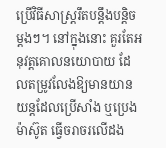ប្រើវិធីសាស្រ្តរឹតបន្តឹងបន្តិចម្តងៗ។ នៅក្នុងនោះ គួរតែអនុវត្តគោលនយោបាយ ដែលតម្រូវលែងឱ្យមានយានយន្តដែលប្រើសាំង ឬប្រេងម៉ាស៊ូត ធ្វើចរាចរលើដង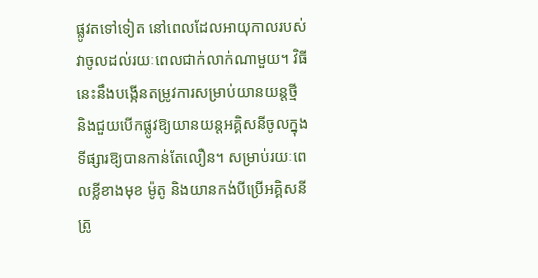ផ្លូវតទៅទៀត នៅពេលដែលអាយុកាលរបស់វាចូលដល់រយៈពេលជាក់លាក់ណាមួយ។ វិធីនេះនឹងបង្កើនតម្រូវការសម្រាប់យានយន្តថ្មី និងជួយបើកផ្លូវឱ្យយានយន្តអគ្គិសនីចូលក្នុងទីផ្សារឱ្យបានកាន់តែលឿន។ សម្រាប់រយៈពេលខ្លីខាងមុខ ម៉ូតូ និងយានកង់បីប្រើអគ្គិសនី ត្រូ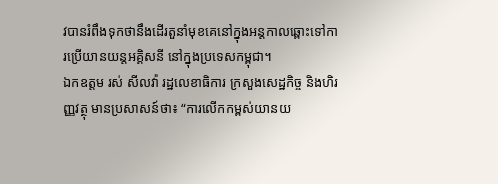វបានរំពឹងទុកថានឹងដើរតួនាំមុខគេនៅក្នុងអន្តកាលឆ្ពោះទៅការប្រើយានយន្តអគ្គិសនី នៅក្នុងប្រទេសកម្ពុជា។
ឯកឧត្តម រស់ សីលវ៉ា រដ្ឋលេខាធិការ ក្រសួងសេដ្ឋកិច្ច និងហិរញ្ញវត្ថុ មានប្រសាសន៍ថា៖ “ការលើកកម្ពស់យានយ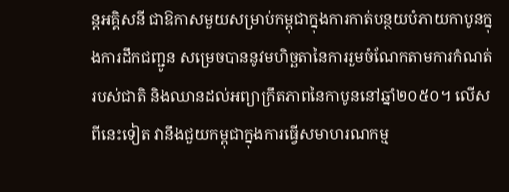ន្តអគ្គិសនី ជាឱកាសមួយសម្រាប់កម្ពុជាក្នុងការកាត់បន្ថយបំភាយកាបូនក្នុងការដឹកជញ្ជូន សម្រេចបាននូវមហិច្ឆតានៃការរួមចំណែកតាមការកំណត់របស់ជាតិ និងឈានដល់អព្យាក្រឹតភាពនៃកាបូននៅឆ្នាំ២០៥០។ លើសពីនេះទៀត វានឹងជួយកម្ពុជាក្នុងការធ្វើសមាហរណកម្ម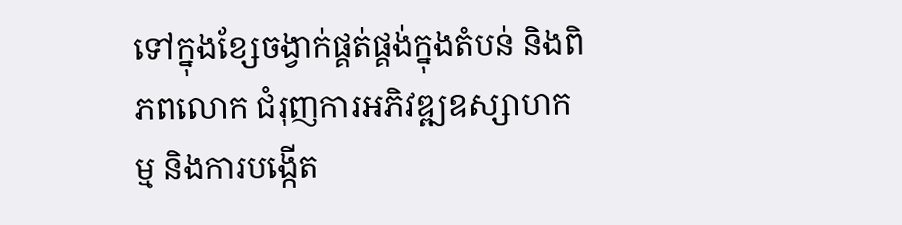ទៅក្នុងខ្សែចង្វាក់ផ្គត់ផ្គង់ក្នុងតំបន់ និងពិភពលោក ជំរុញការអភិវឌ្ឍឧស្សាហកម្ម និងការបង្កើត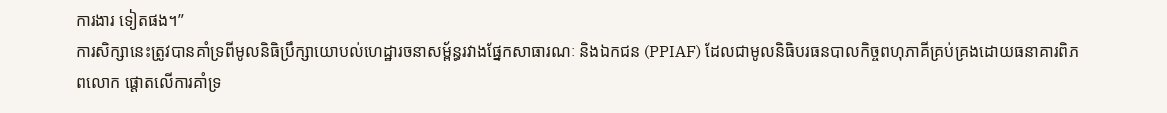ការងារ ទៀតផង។”
ការសិក្សានេះត្រូវបានគាំទ្រពីមូលនិធិប្រឹក្សាយោបល់ហេដ្ឋារចនាសម្ព័ន្ធរវាងផ្នែកសាធារណៈ និងឯកជន (PPIAF) ដែលជាមូលនិធិបរធនបាលកិច្ចពហុភាគីគ្រប់គ្រងដោយធនាគារពិភពលោក ផ្តោតលើការគាំទ្រ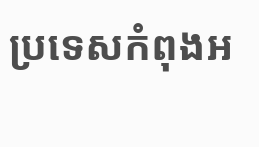ប្រទេសកំពុងអ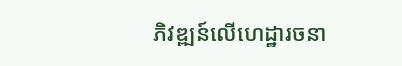ភិវឌ្ឍន៍លើហេដ្ឋារចនា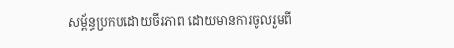សម្ព័ន្ធប្រកបដោយចីរភាព ដោយមានការចូលរួមពី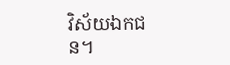វិស័យឯកជន។